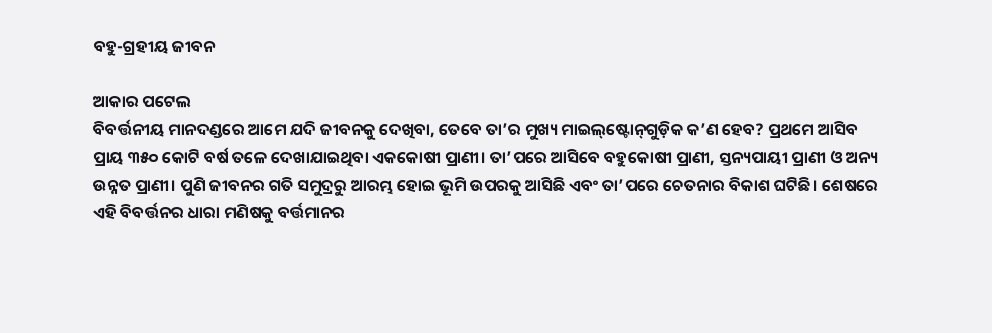ବହୁ-ଗ୍ରହୀୟ ଜୀବନ

ଆକାର ପଟେଲ
ବିବର୍ତ୍ତନୀୟ ମାନଦଣ୍ଡରେ ଆମେ ଯଦି ଜୀବନକୁ ଦେଖିବା, ତେବେ ତା’ର ମୁଖ୍ୟ ମାଇଲ୍‌ଷ୍ଟୋନ୍‌ଗୁଡ଼ିକ କ’ଣ ହେବ? ପ୍ରଥମେ ଆସିବ ପ୍ରାୟ ୩୫୦ କୋଟି ବର୍ଷ ତଳେ ଦେଖାଯାଇଥିବା ଏକକୋଷୀ ପ୍ରାଣୀ। ତା’ପରେ ଆସିବେ ବହୁକୋଷୀ ପ୍ରାଣୀ, ସ୍ତନ୍ୟପାୟୀ ପ୍ରାଣୀ ଓ ଅନ୍ୟ ଉନ୍ନତ ପ୍ରାଣୀ। ପୁଣି ଜୀବନର ଗତି ସମୁଦ୍ରରୁ ଆରମ୍ଭ ହୋଇ ଭୂମି ଉପରକୁ ଆସିଛି ଏବଂ ତା’ପରେ ଚେତନାର ବିକାଶ ଘଟିଛି। ଶେଷରେ ଏହି ବିବର୍ତ୍ତନର ଧାରା ମଣିଷକୁ ବର୍ତ୍ତମାନର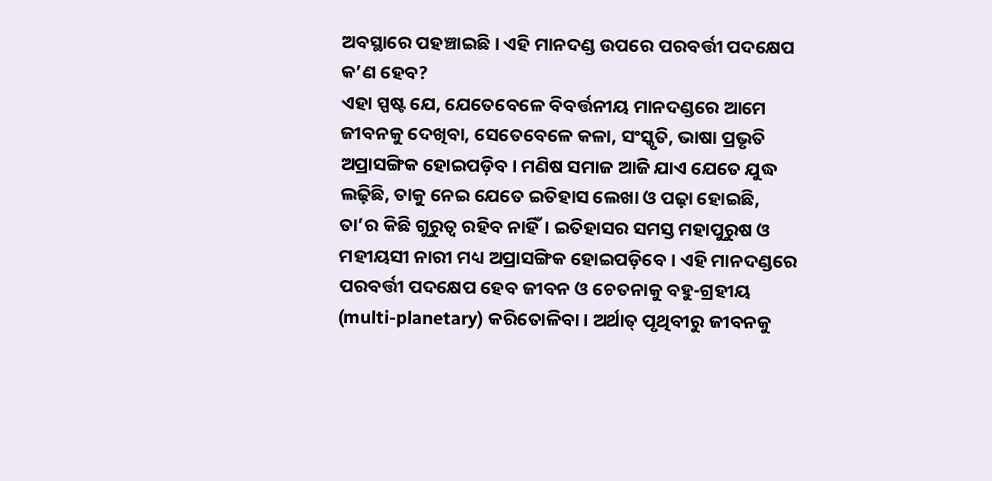ଅବସ୍ଥାରେ ପହଞ୍ଚାଇଛି। ଏହି ମାନଦଣ୍ଡ ଉପରେ ପରବର୍ତ୍ତୀ ପଦକ୍ଷେପ କ’ଣ ହେବ?
ଏହା ସ୍ପଷ୍ଟ ଯେ, ଯେତେବେଳେ ବିବର୍ତ୍ତନୀୟ ମାନଦଣ୍ଡରେ ଆମେ ଜୀବନକୁ ଦେଖିବା, ସେତେବେଳେ କଳା, ସଂସ୍କୃତି, ଭାଷା ପ୍ରଭୃତି ଅପ୍ରାସଙ୍ଗିକ ହୋଇପଡ଼ିବ। ମଣିଷ ସମାଜ ଆଜି ଯାଏ ଯେତେ ଯୁଦ୍ଧ ଲଢ଼ିଛି, ତାକୁ ନେଇ ଯେତେ ଇତିହାସ ଲେଖା ଓ ପଢ଼ା ହୋଇଛି, ତା’ର କିଛି ଗୁରୁତ୍ୱ ରହିବ ନାହିଁ। ଇତିହାସର ସମସ୍ତ ମହାପୁରୁଷ ଓ ମହୀୟସୀ ନାରୀ ମଧ୍ୟ ଅପ୍ରାସଙ୍ଗିକ ହୋଇପଡ଼ିବେ। ଏହି ମାନଦଣ୍ଡରେ ପରବର୍ତ୍ତୀ ପଦକ୍ଷେପ ହେବ ଜୀବନ ଓ ଚେତନାକୁ ବହୁ-ଗ୍ରହୀୟ (multi-planetary) କରିତୋଳିବା। ଅର୍ଥାତ୍‌ ପୃଥିବୀରୁ ଜୀବନକୁ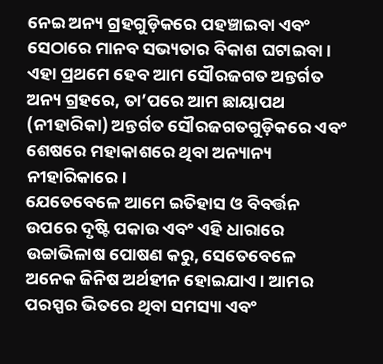ନେଇ ଅନ୍ୟ ଗ୍ରହଗୁଡ଼ିକରେ ପହଞ୍ଚାଇବା ଏବଂ ସେଠାରେ ମାନବ ସଭ୍ୟତାର ବିକାଶ ଘଟାଇବା। ଏହା ପ୍ରଥମେ ହେବ ଆମ ସୌରଜଗତ ଅନ୍ତର୍ଗତ ଅନ୍ୟ ଗ୍ରହରେ, ତା’ପରେ ଆମ ଛାୟାପଥ (ନୀହାରିକା) ଅନ୍ତର୍ଗତ ସୌରଜଗତଗୁଡ଼ିକରେ ଏବଂ ଶେଷରେ ମହାକାଶରେ ଥିବା ଅନ୍ୟାନ୍ୟ ନୀହାରିକାରେ।
ଯେତେବେଳେ ଆମେ ଇତିହାସ ଓ ବିବର୍ତ୍ତନ ଉପରେ ଦୃଷ୍ଟି ପକାଉ ଏବଂ ଏହି ଧାରାରେ ଉଚ୍ଚାଭିଳାଷ ପୋଷଣ କରୁ, ସେତେବେଳେ ଅନେକ ଜିନିଷ ଅର୍ଥହୀନ ହୋଇଯାଏ। ଆମର ପରସ୍ପର ଭିତରେ ଥିବା ସମସ୍ୟା ଏବଂ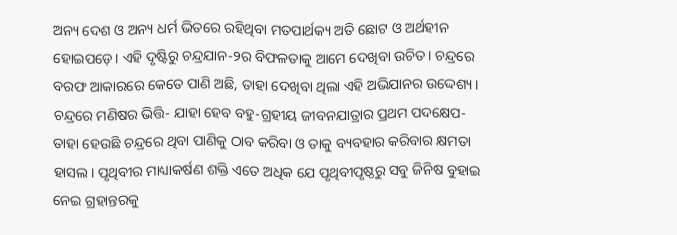ଅନ୍ୟ ଦେଶ ଓ ଅନ୍ୟ ଧର୍ମ ଭିତରେ ରହିଥିବା ମତପାର୍ଥକ୍ୟ ଅତି ଛୋଟ ଓ ଅର୍ଥହୀନ ହୋଇପଡ଼େ। ଏହି ଦୃଷ୍ଟିରୁ ଚନ୍ଦ୍ରଯାନ-୨ର ବିଫଳତାକୁ ଆମେ ଦେଖିବା ଉଚିତ। ଚନ୍ଦ୍ରରେ ବରଫ ଆକାରରେ କେତେ ପାଣି ଅଛି, ତାହା ଦେଖିବା ଥିଲା ଏହି ଅଭିଯାନର ଉଦ୍ଦେଶ୍ୟ। ଚନ୍ଦ୍ରରେ ମଣିଷର ଭିତ୍ତି- ଯାହା ହେବ ବହୁ-ଗ୍ରହୀୟ ଜୀବନଯାତ୍ରାର ପ୍ରଥମ ପଦକ୍ଷେପ- ତାହା ହେଉଛି ଚନ୍ଦ୍ରରେ ଥିବା ପାଣିକୁ ଠାବ କରିବା ଓ ତାକୁ ବ୍ୟବହାର କରିବାର କ୍ଷମତା ହାସଲ। ପୃଥିବୀର ମାଧ୍ୟାକର୍ଷଣ ଶକ୍ତି ଏତେ ଅଧିକ ଯେ ପୃଥିବୀପୃଷ୍ଠରୁ ସବୁ ଜିନିଷ ବୁହାଇ ନେଇ ଗ୍ରହାନ୍ତରକୁ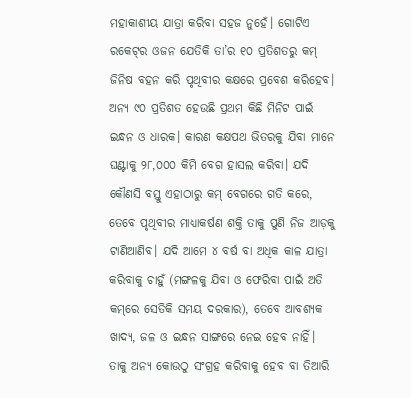ମହାକାଶୀୟ ଯାତ୍ରା କରିବା ସହଜ ନୁହେଁ। ଗୋଟିଏ ରକେଟ୍‌ର ଓଜନ ଯେତିକି ତା’ର ୧୦ ପ୍ରତିଶତରୁ କମ୍‌ ଜିନିଷ ବହନ କରି ପୃଥିବୀର କକ୍ଷରେ ପ୍ରବେଶ କରିହେବ। ଅନ୍ୟ ୯୦ ପ୍ରତିଶତ ହେଉଛି ପ୍ରଥମ କିଛି ମିନିଟ ପାଇଁ ଇନ୍ଧନ ଓ ଧାରକ। କାରଣ କକ୍ଷପଥ ଭିତରକୁ ଯିବା ମାନେ ଘଣ୍ଟାକୁ ୨୮,୦୦୦ କିମି ବେଗ ହାସଲ କରିବା। ଯଦି କୌଣସି ବସ୍ତୁ ଏହାଠାରୁ କମ୍‌ ବେଗରେ ଗତି କରେ, ତେବେ ପୃଥିବୀର ମାଧ୍ୟାକର୍ଷଣ ଶକ୍ତି ତାକୁ ପୁଣି ନିଜ ଆଡ଼କୁ ଟାଣିଆଣିବ। ଯଦି ଆମେ ୪ ବର୍ଷ ବା ଅଧିକ କାଳ ଯାତ୍ରା କରିବାକୁ ଚାହୁଁ (ମଙ୍ଗଳକୁ ଯିବା ଓ ଫେରିବା ପାଇଁ ଅତି କମ୍‌ରେ ସେତିକି ସମୟ ଦରକାର), ତେବେ ଆବଶ୍ୟକ ଖାଦ୍ୟ, ଜଳ ଓ ଇନ୍ଧନ ସାଙ୍ଗରେ ନେଇ ହେବ ନାହିଁ। ତାକୁ ଅନ୍ୟ କୋଉଠୁ ସଂଗ୍ରହ କରିବାକୁ ହେବ ବା ତିଆରି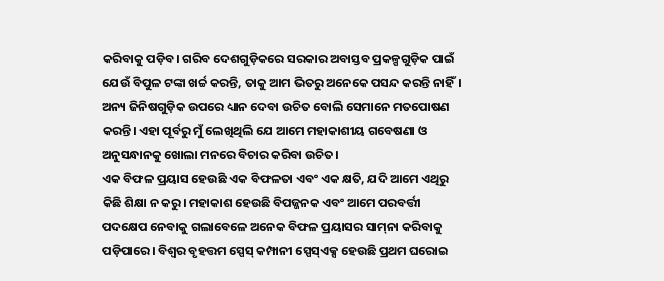କରିବାକୁ ପଡ଼ିବ। ଗରିବ ଦେଶଗୁଡ଼ିକରେ ସରକାର ଅବାସ୍ତବ ପ୍ରକଳ୍ପଗୁଡ଼ିକ ପାଇଁ ଯେଉଁ ବିପୁଳ ଟଙ୍କା ଖର୍ଚ୍ଚ କରନ୍ତି, ତାକୁ ଆମ ଭିତରୁ ଅନେକେ ପସନ୍ଦ କରନ୍ତି ନାହିଁ। ଅନ୍ୟ ଜିନିଷଗୁଡ଼ିକ ଉପରେ ଧ୍ୟାନ ଦେବା ଉଚିତ ବୋଲି ସେମାନେ ମତପୋଷଣ କରନ୍ତି। ଏହା ପୂର୍ବରୁ ମୁଁ ଲେଖିଥିଲି ଯେ ଆମେ ମହାକାଶୀୟ ଗବେଷଣା ଓ ଅନୁସନ୍ଧାନକୁ ଖୋଲା ମନରେ ବିଚାର କରିବା ଉଚିତ।
ଏକ ବିଫଳ ପ୍ରୟାସ ହେଉଛି ଏକ ବିଫଳତା ଏବଂ ଏକ କ୍ଷତି, ଯଦି ଆମେ ଏଥିରୁ କିଛି ଶିକ୍ଷା ନ କରୁ। ମହାକାଶ ହେଉଛି ବିପଜ୍ଜନକ ଏବଂ ଆମେ ପରବର୍ତ୍ତୀ ପଦକ୍ଷେପ ନେବାକୁ ଗଲାବେଳେ ଅନେକ ବିଫଳ ପ୍ରୟାସର ସାମ୍‌ନା କରିବାକୁ ପଡ଼ିପାରେ। ବିଶ୍ୱର ବୃହତ୍ତମ ସ୍ପେସ୍‌ କମ୍ପାନୀ ସ୍ପେସ୍‌ଏକ୍ସ ହେଉଛି ପ୍ରଥମ ଘରୋଇ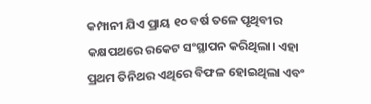କମ୍ପାନୀ ଯିଏ ପ୍ରାୟ ୧୦ ବର୍ଷ ତଳେ ପୃଥିବୀର କକ୍ଷପଥରେ ରକେଟ ସଂସ୍ଥାପନ କରିଥିଲା। ଏହା ପ୍ରଥମ ତିନିଥର ଏଥିରେ ବିଫଳ ହୋଇଥିଲା ଏବଂ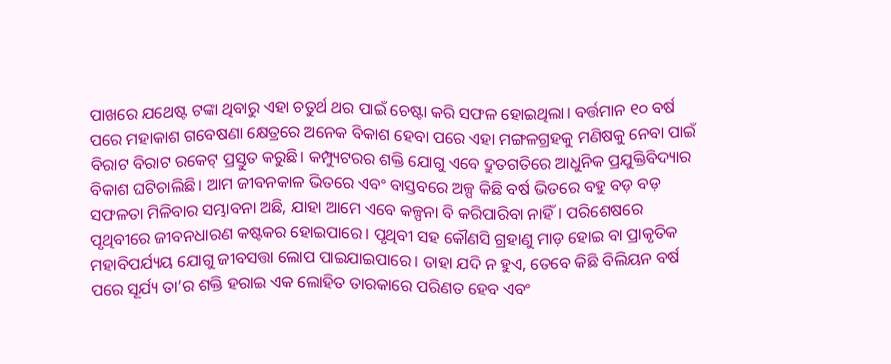ପାଖରେ ଯଥେଷ୍ଟ ଟଙ୍କା ଥିବାରୁ ଏହା ଚତୁର୍ଥ ଥର ପାଇଁ ଚେଷ୍ଟା କରି ସଫଳ ହୋଇଥିଲା। ବର୍ତ୍ତମାନ ୧୦ ବର୍ଷ ପରେ ମହାକାଶ ଗବେଷଣା କ୍ଷେତ୍ରରେ ଅନେକ ବିକାଶ ହେବା ପରେ ଏହା ମଙ୍ଗଳଗ୍ରହକୁ ମଣିଷକୁ ନେବା ପାଇଁ ବିରାଟ ବିରାଟ ରକେଟ୍‌ ପ୍ରସ୍ତୁତ କରୁଛି। କମ୍ପ୍ୟୁଟରର ଶକ୍ତି ଯୋଗୁ ଏବେ ଦ୍ରୁତଗତିରେ ଆଧୁନିକ ପ୍ରଯୁକ୍ତିବିଦ୍ୟାର ବିକାଶ ଘଟିଚାଲିଛି। ଆମ ଜୀବନକାଳ ଭିତରେ ଏବଂ ବାସ୍ତବରେ ଅଳ୍ପ କିଛି ବର୍ଷ ଭିତରେ ବହୁ ବଡ଼ ବଡ଼ ସଫଳତା ମିଳିବାର ସମ୍ଭାବନା ଅଛି, ଯାହା ଆମେ ଏବେ କଳ୍ପନା ବି କରିପାରିବା ନାହିଁ। ପରିଶେଷରେ ପୃଥିବୀରେ ଜୀବନଧାରଣ କଷ୍ଟକର ହୋଇପାରେ। ପୃଥିବୀ ସହ କୌଣସି ଗ୍ରହାଣୁ ମାଡ଼ ହୋଇ ବା ପ୍ରାକୃତିକ ମହାବିପର୍ଯ୍ୟୟ ଯୋଗୁ ଜୀବସତ୍ତା ଲୋପ ପାଇଯାଇପାରେ। ତାହା ଯଦି ନ ହୁଏ, ତେବେ କିଛି ବିଲିୟନ ବର୍ଷ ପରେ ସୂର୍ଯ୍ୟ ତା’ର ଶକ୍ତି ହରାଇ ଏକ ଲୋହିତ ତାରକାରେ ପରିଣତ ହେବ ଏବଂ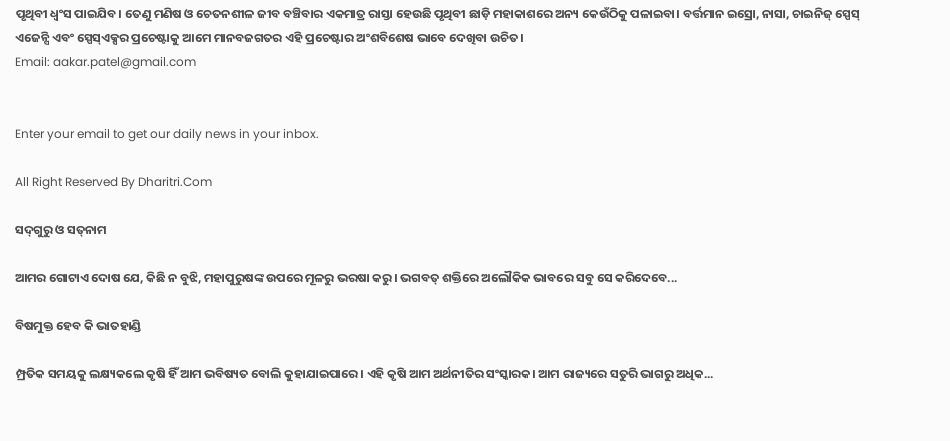ପୃଥିବୀ ଧ୍ୱଂସ ପାଇଯିବ। ତେଣୁ ମଣିଷ ଓ ଚେତନଶୀଳ ଜୀବ ବଞ୍ଚିବାର ଏକମାତ୍ର ରାସ୍ତା ହେଉଛି ପୃଥିବୀ ଛାଡ଼ି ମହାକାଶରେ ଅନ୍ୟ କେଉଁଠିକୁ ପଳାଇବା। ବର୍ତ୍ତମାନ ଇସ୍ରୋ, ନାସା, ଚାଇନିଜ୍‌ ସ୍ପେସ୍‌ ଏଜେନ୍ସି ଏବଂ ସ୍ପେସ୍‌ଏକ୍ସର ପ୍ରଚେଷ୍ଟାକୁ ଆମେ ମାନବଜଗତର ଏହି ପ୍ରଚେଷ୍ଟାର ଅଂଶବିଶେଷ ଭାବେ ଦେଖିବା ଉଚିତ।
Email: aakar.patel@gmail.com


Enter your email to get our daily news in your inbox.

All Right Reserved By Dharitri.Com

ସଦ୍‌ଗୁରୁ ଓ ସତ୍‌ନାମ

ଆମର ଗୋଟାଏ ଦୋଷ ଯେ, କିଛି ନ ବୁଝି, ମହାପୁରୁଷଙ୍କ ଉପରେ ମୂଳରୁ ଭରଷା କରୁ। ଭଗବତ୍‌ ଶକ୍ତିରେ ଅଲୌକିକ ଭାବରେ ସବୁ ସେ କରିଦେବେ...

ବିଷମୁକ୍ତ ହେବ କି ଭାତହାଣ୍ଡି

ମ୍ପ୍ରତିକ ସମୟକୁ ଲକ୍ଷ୍ୟକଲେ କୃଷି ହିଁ ଆମ ଭବିଷ୍ୟତ ବୋଲି କୁହାଯାଇପାରେ। ଏହି କୃଷି ଆମ ଅର୍ଥନୀତିର ସଂସ୍କାରକ। ଆମ ରାଜ୍ୟରେ ସତୁରି ଭାଗରୁ ଅଧିକ...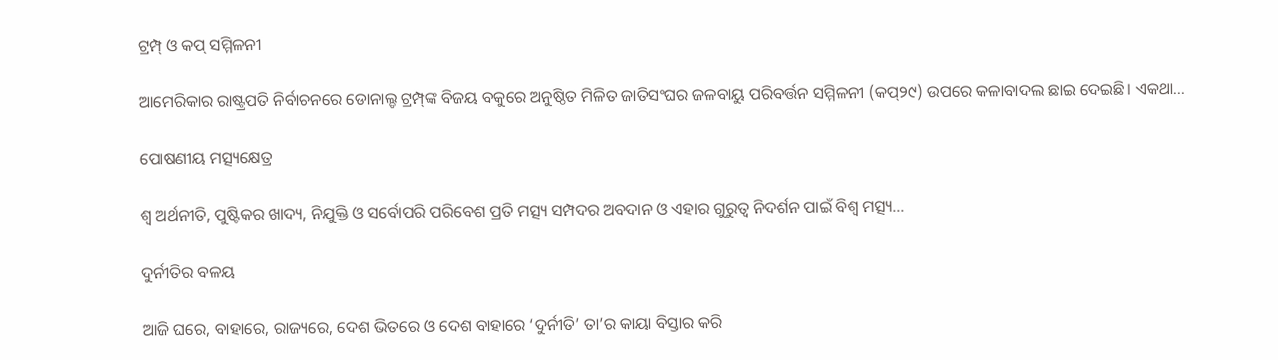ଟ୍ରମ୍ପ୍‌ ଓ କପ୍‌ ସମ୍ମିଳନୀ

ଆମେରିକାର ରାଷ୍ଟ୍ରପତି ନିର୍ବାଚନରେ ଡୋନାଲ୍ଡ ଟ୍ରମ୍ପ୍‌ଙ୍କ ବିଜୟ ବକୁରେ ଅନୁଷ୍ଠିତ ମିଳିତ ଜାତିସଂଘର ଜଳବାୟୁ ପରିବର୍ତ୍ତନ ସମ୍ମିଳନୀ (କପ୍‌୨୯) ଉପରେ କଳାବାଦଲ ଛାଇ ଦେଇଛି। ଏକଥା...

ପୋଷଣୀୟ ମତ୍ସ୍ୟକ୍ଷେତ୍ର

ଶ୍ୱ ଅର୍ଥନୀତି, ପୁଷ୍ଟିକର ଖାଦ୍ୟ, ନିଯୁକ୍ତି ଓ ସର୍ବୋପରି ପରିବେଶ ପ୍ରତି ମତ୍ସ୍ୟ ସମ୍ପଦର ଅବଦାନ ଓ ଏହାର ଗୁରୁତ୍ୱ ନିଦର୍ଶନ ପାଇଁ ବିଶ୍ୱ ମତ୍ସ୍ୟ...

ଦୁର୍ନୀତିର ବଳୟ

ଆଜି ଘରେ, ବାହାରେ, ରାଜ୍ୟରେ, ଦେଶ ଭିତରେ ଓ ଦେଶ ବାହାରେ ‘ଦୁର୍ନୀତି’ ତା’ର କାୟା ବିସ୍ତାର କରି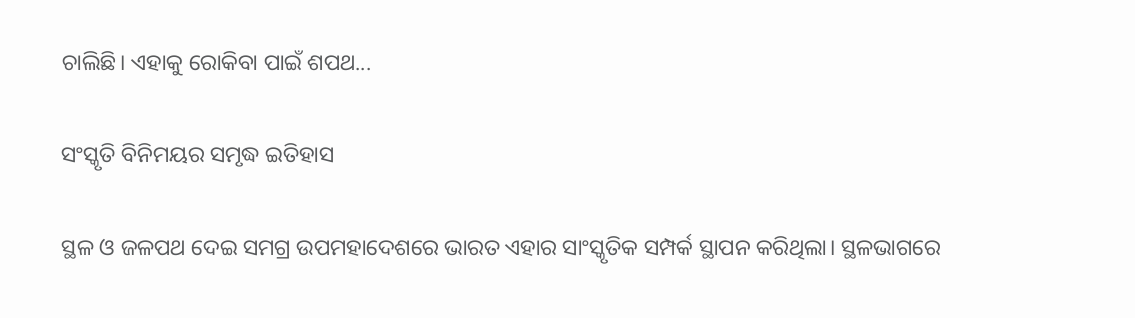ଚାଲିଛି। ଏହାକୁ ରୋକିବା ପାଇଁ ଶପଥ...

ସଂସ୍କୃତି ବିନିମୟର ସମୃଦ୍ଧ ଇତିହାସ

ସ୍ଥଳ ଓ ଜଳପଥ ଦେଇ ସମଗ୍ର ଉପମହାଦେଶରେ ଭାରତ ଏହାର ସାଂସ୍କୃତିକ ସମ୍ପର୍କ ସ୍ଥାପନ କରିଥିଲା। ସ୍ଥଳଭାଗରେ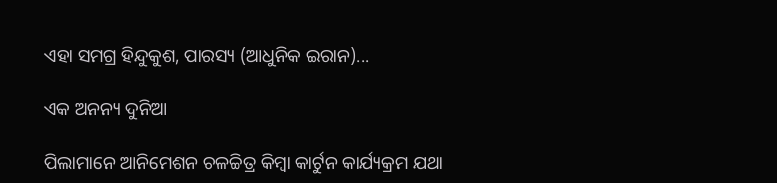ଏହା ସମଗ୍ର ହିନ୍ଦୁକୁଶ, ପାରସ୍ୟ (ଆଧୁନିକ ଇରାନ)...

ଏକ ଅନନ୍ୟ ଦୁନିଆ

ପିଲାମାନେ ଆନିମେଶନ ଚଳଚ୍ଚିତ୍ର କିମ୍ବା କାର୍ଟୁନ କାର୍ଯ୍ୟକ୍ରମ ଯଥା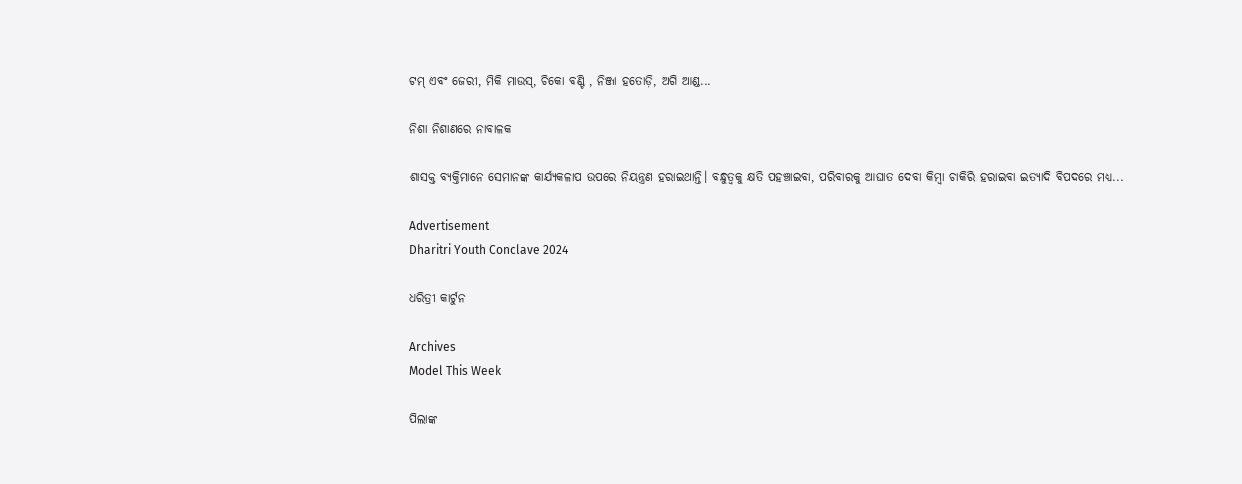ଟମ୍‌ ଏବଂ ଜେରୀ, ମିକି ମାଉସ୍‌, ଚିକୋ ବଣ୍ଟି , ନିଞ୍ଜା ହତୋଡ଼ି, ଅଗି ଆଣ୍ଡ...

ନିଶା ନିଶାଣରେ ନାବାଳକ

ଶାସକ୍ତ ବ୍ୟକ୍ତିମାନେ ସେମାନଙ୍କ କାର୍ଯ୍ୟକଳାପ ଉପରେ ନିୟନ୍ତ୍ରଣ ହରାଇଥାନ୍ତି। ବନ୍ଧୁତ୍ୱକୁ କ୍ଷତି ପହଞ୍ଚାଇବା, ପରିବାରକୁ ଆଘାତ ଦେବା କିମ୍ବା ଚାକିରି ହରାଇବା ଇତ୍ୟାଦି ବିପଦରେ ମଧ୍ୟ...

Advertisement
Dharitri Youth Conclave 2024

ଧରିତ୍ରୀ କାର୍ଟୁନ

Archives
Model This Week

ପିଲାଙ୍କ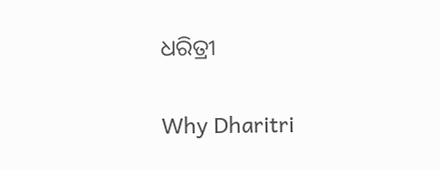ଧରିତ୍ରୀ

Why Dharitri